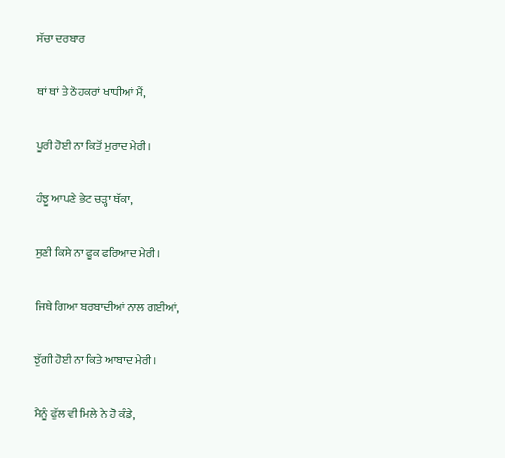ਸੱਚਾ ਦਰਬਾਰ

ਥਾਂ ਥਾਂ ਤੇ ਠੋਹਕਰਾਂ ਖਾਧੀਆਂ ਮੈਂ,

ਪੂਰੀ ਹੋਈ ਨਾ ਕਿਤੋਂ ਮੁਰਾਦ ਮੇਰੀ।

ਹੰਝੂ ਆਪਣੇ ਭੇਟ ਚੜ੍ਹਾ ਥੱਕਾ,

ਸੁਣੀ ਕਿਸੇ ਨਾ ਫੂਕ ਫਰਿਆਦ ਮੇਰੀ।

ਜਿਥੇ ਗਿਆ ਬਰਬਾਦੀਆਂ ਨਾਲ ਗਈਆਂ,

ਝੁੱਗੀ ਹੋਈ ਨਾ ਕਿਤੇ ਆਬਾਦ ਮੇਰੀ।

ਮੈਨੂੰ ਫੁੱਲ ਵੀ ਮਿਲੇ ਨੇ ਹੋ ਕੰਡੇ,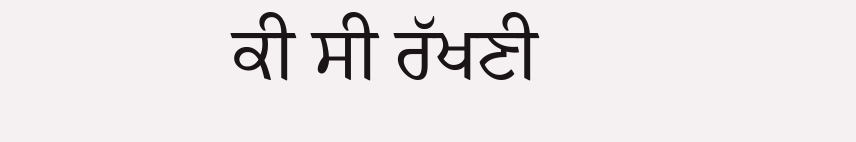ਕੀ ਸੀ ਰੱਖਣੀ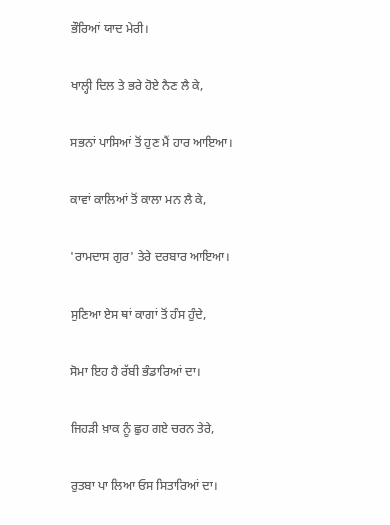ਭੌਰਿਆਂ ਯਾਦ ਮੇਰੀ।

ਖਾਲ੍ਹੀ ਦਿਲ ਤੇ ਭਰੇ ਹੋਏ ਨੈਣ ਲੈ ਕੇ,

ਸਭਨਾਂ ਪਾਸਿਆਂ ਤੋਂ ਹੁਣ ਮੈਂ ਹਾਰ ਆਇਆ।

ਕਾਵਾਂ ਕਾਲਿਆਂ ਤੋਂ ਕਾਲਾ ਮਨ ਲੈ ਕੇ,

'ਰਾਮਦਾਸ ਗੁਰ' ਤੇਰੇ ਦਰਬਾਰ ਆਇਆ।

ਸੁਣਿਆ ਏਸ ਥਾਂ ਕਾਗਾਂ ਤੋਂ ਹੰਸ ਹੁੰਦੇ,

ਸੋਮਾ ਇਹ ਹੈ ਰੱਬੀ ਭੰਡਾਰਿਆਂ ਦਾ।

ਜਿਹੜੀ ਖ਼ਾਕ ਨੂੰ ਛੁਹ ਗਏ ਚਰਨ ਤੇਰੇ,

ਰੁਤਬਾ ਪਾ ਲਿਆ ਓਸ ਸਿਤਾਰਿਆਂ ਦਾ।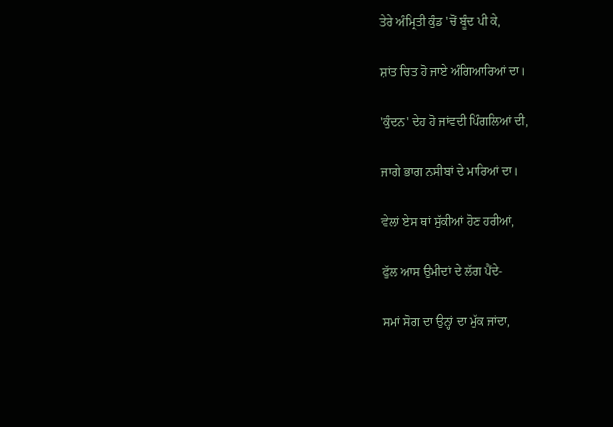ਤੇਰੇ ਅੰਮ੍ਰਿਤੀ ਕੁੰਡ 'ਚੋਂ ਬੂੰਦ ਪੀ ਕੇ,

ਸ਼ਾਂਤ ਚਿਤ ਹੋ ਜਾਏ ਅੰਗਿਆਰਿਆਂ ਦਾ।

'ਕੁੰਦਨ' ਦੇਹ ਹੋ ਜਾਂਵਦੀ ਪਿੰਗਲਿਆਂ ਦੀ,

ਜਾਗੇ ਭਾਗ ਨਸੀਬਾਂ ਦੇ ਮਾਰਿਆਂ ਦਾ।

ਵੇਲਾਂ ਏਸ ਥਾਂ ਸੁੱਕੀਆਂ ਹੋਣ ਹਰੀਆਂ,

ਫੁੱਲ ਆਸ ਉਮੀਦਾਂ ਦੇ ਲੱਗ ਪੈਂਦੇ-

ਸਮਾਂ ਸੋਗ ਦਾ ਉਨ੍ਹਾਂ ਦਾ ਮੁੱਕ ਜਾਂਦਾ,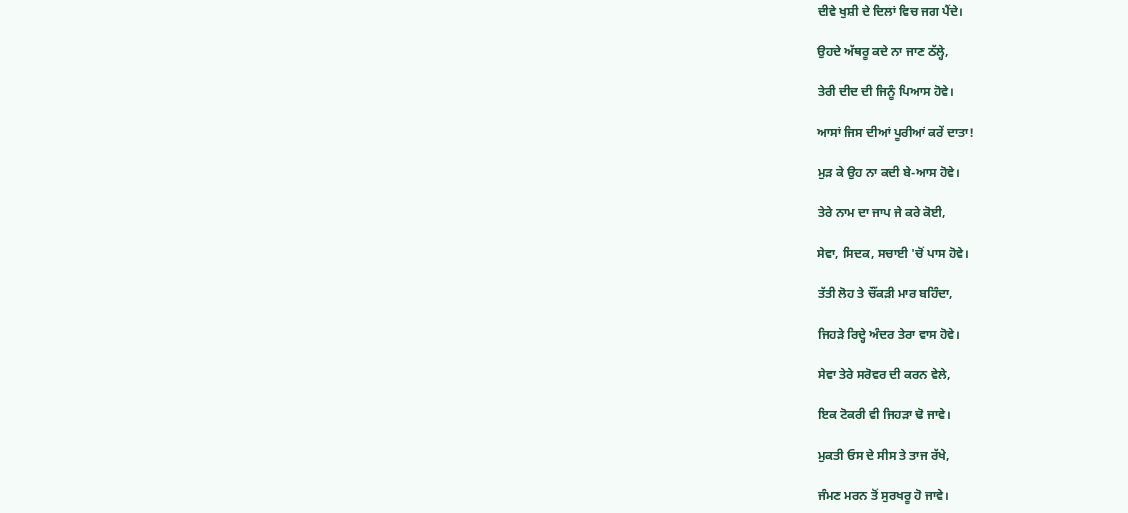ਦੀਵੇ ਖੁਸ਼ੀ ਦੇ ਦਿਲਾਂ ਵਿਚ ਜਗ ਪੈਂਦੇ।

ਉਹਦੇ ਅੱਥਰੂ ਕਦੇ ਨਾ ਜਾਣ ਠੱਲ੍ਹੇ,

ਤੇਰੀ ਦੀਦ ਦੀ ਜਿਨੂੰ ਪਿਆਸ ਹੋਵੇ।

ਆਸਾਂ ਜਿਸ ਦੀਆਂ ਪੂਰੀਆਂ ਕਰੇਂ ਦਾਤਾ!

ਮੁੜ ਕੇ ਉਹ ਨਾ ਕਦੀ ਬੇ-ਆਸ ਹੋਵੇ।

ਤੇਰੇ ਨਾਮ ਦਾ ਜਾਪ ਜੇ ਕਰੇ ਕੋਈ,

ਸੇਵਾ, ਸਿਦਕ, ਸਚਾਈ 'ਚੋਂ ਪਾਸ ਹੋਵੇ।

ਤੱਤੀ ਲੋਹ ਤੇ ਚੌਂਕੜੀ ਮਾਰ ਬਹਿੰਦਾ,

ਜਿਹੜੇ ਰਿਦ੍ਹੇ ਅੰਦਰ ਤੇਰਾ ਵਾਸ ਹੋਵੇ।

ਸੇਵਾ ਤੇਰੇ ਸਰੋਵਰ ਦੀ ਕਰਨ ਵੇਲੇ,

ਇਕ ਟੋਕਰੀ ਵੀ ਜਿਹੜਾ ਢੋ ਜਾਵੇ।

ਮੁਕਤੀ ਓਸ ਦੇ ਸੀਸ ਤੇ ਤਾਜ ਰੱਖੇ,

ਜੰਮਣ ਮਰਨ ਤੋਂ ਸੁਰਖਰੂ ਹੋ ਜਾਵੇ।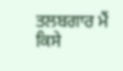ਤਲਬਗਾਰ ਮੈਂ ਕਿਸੇ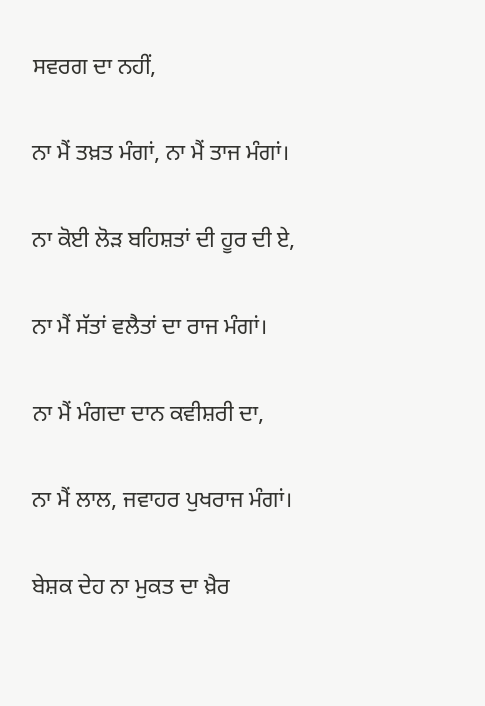ਸਵਰਗ ਦਾ ਨਹੀਂ,

ਨਾ ਮੈਂ ਤਖ਼ਤ ਮੰਗਾਂ, ਨਾ ਮੈਂ ਤਾਜ ਮੰਗਾਂ।

ਨਾ ਕੋਈ ਲੋੜ ਬਹਿਸ਼ਤਾਂ ਦੀ ਹੂਰ ਦੀ ਏ,

ਨਾ ਮੈਂ ਸੱਤਾਂ ਵਲੈਤਾਂ ਦਾ ਰਾਜ ਮੰਗਾਂ।

ਨਾ ਮੈਂ ਮੰਗਦਾ ਦਾਨ ਕਵੀਸ਼ਰੀ ਦਾ,

ਨਾ ਮੈਂ ਲਾਲ, ਜਵਾਹਰ ਪੁਖਰਾਜ ਮੰਗਾਂ।

ਬੇਸ਼ਕ ਦੇਹ ਨਾ ਮੁਕਤ ਦਾ ਖ਼ੈਰ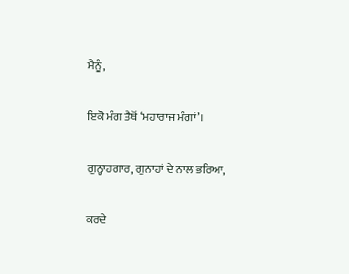ਮੈਨੂੰ,

ਇਕੋ ਮੰਗ ਤੈਥੋਂ ‘ਮਹਾਰਾਜ ਮੰਗਾਂ’।

ਗੁਨ੍ਹਾਹਗਾਰ, ਗੁਨਾਹਾਂ ਦੇ ਨਾਲ ਭਰਿਆ,

ਕਰਦੇ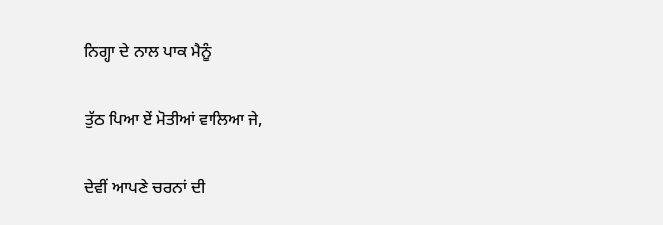ਨਿਗ੍ਹਾ ਦੇ ਨਾਲ ਪਾਕ ਮੈਨੂੰ

ਤੁੱਠ ਪਿਆ ਏਂ ਮੋਤੀਆਂ ਵਾਲਿਆ ਜੇ,

ਦੇਵੀਂ ਆਪਣੇ ਚਰਨਾਂ ਦੀ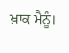ਖ਼ਾਕ ਮੈਨੂੰ।